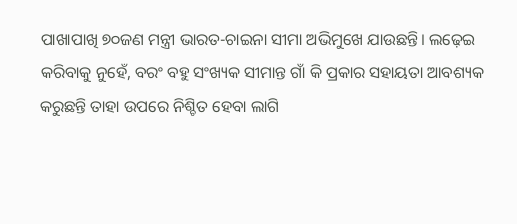ପାଖାପାଖି ୭୦ଜଣ ମନ୍ତ୍ରୀ ଭାରତ-ଚାଇନା ସୀମା ଅଭିମୁଖେ ଯାଉଛନ୍ତି। ଲଢ଼େଇ କରିବାକୁ ନୁହେଁ, ବରଂ ବହୁ ସଂଖ୍ୟକ ସୀମାନ୍ତ ଗାଁ କି ପ୍ରକାର ସହାୟତା ଆବଶ୍ୟକ କରୁଛନ୍ତି ତାହା ଉପରେ ନିଶ୍ଚିତ ହେବା ଲାଗି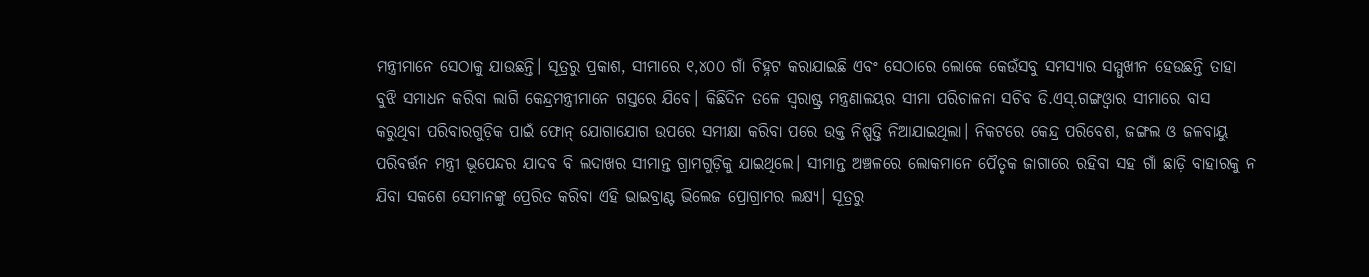ମନ୍ତ୍ରୀମାନେ ସେଠାକୁ ଯାଉଛନ୍ତି। ସୂତ୍ରରୁ ପ୍ରକାଶ, ସୀମାରେ ୧,୪୦୦ ଗାଁ ଚିହ୍ନଟ କରାଯାଇଛି ଏବଂ ସେଠାରେ ଲୋକେ କେଉଁସବୁ ସମସ୍ୟାର ସମ୍ମୁଖୀନ ହେଉଛନ୍ତି ତାହା ବୁଝି ସମାଧନ କରିବା ଲାଗି କେନ୍ଦ୍ରମନ୍ତ୍ରୀମାନେ ଗସ୍ତରେ ଯିବେ। କିଛିଦିନ ତଳେ ସ୍ବରାଷ୍ଟ୍ର ମନ୍ତ୍ରଣାଳୟର ସୀମା ପରିଚାଳନା ସଚିବ ଡି.ଏସ୍.ଗଙ୍ଗଓ୍ବାର ସୀମାରେ ବାସ କରୁଥିବା ପରିବାରଗୁଡ଼ିକ ପାଇଁ ଫୋନ୍ ଯୋଗାଯୋଗ ଉପରେ ସମୀକ୍ଷା କରିବା ପରେ ଉକ୍ତ ନିଷ୍ପତ୍ତି ନିଆଯାଇଥିଲା। ନିକଟରେ କେନ୍ଦ୍ର ପରିବେଶ, ଜଙ୍ଗଲ ଓ ଜଳବାୟୁ ପରିବର୍ତ୍ତନ ମନ୍ତ୍ରୀ ଭୂପେନ୍ଦର ଯାଦବ ବି ଲଦାଖର ସୀମାନ୍ତ ଗ୍ରାମଗୁଡ଼ିକୁ ଯାଇଥିଲେ। ସୀମାନ୍ତ ଅଞ୍ଚଳରେ ଲୋକମାନେ ପୈତୃକ ଜାଗାରେ ରହିବା ସହ ଗାଁ ଛାଡ଼ି ବାହାରକୁ ନ ଯିବା ସକଶେ ସେମାନଙ୍କୁ ପ୍ରେରିତ କରିବା ଏହି ଭାଇବ୍ରାଣ୍ଟ ଭିଲେଜ ପ୍ରୋଗ୍ରାମର ଲକ୍ଷ୍ୟ। ସୂତ୍ରରୁ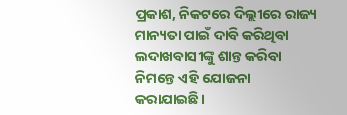ପ୍ରକାଶ, ନିକଟରେ ଦିଲ୍ଲୀରେ ରାଜ୍ୟ ମାନ୍ୟତା ପାଇଁ ଦାବି କରିଥିବା ଲଦାଖବାସୀଙ୍କୁ ଶାନ୍ତ କରିବା ନିମନ୍ତେ ଏହି ଯୋଜନା କରାଯାଇଛି।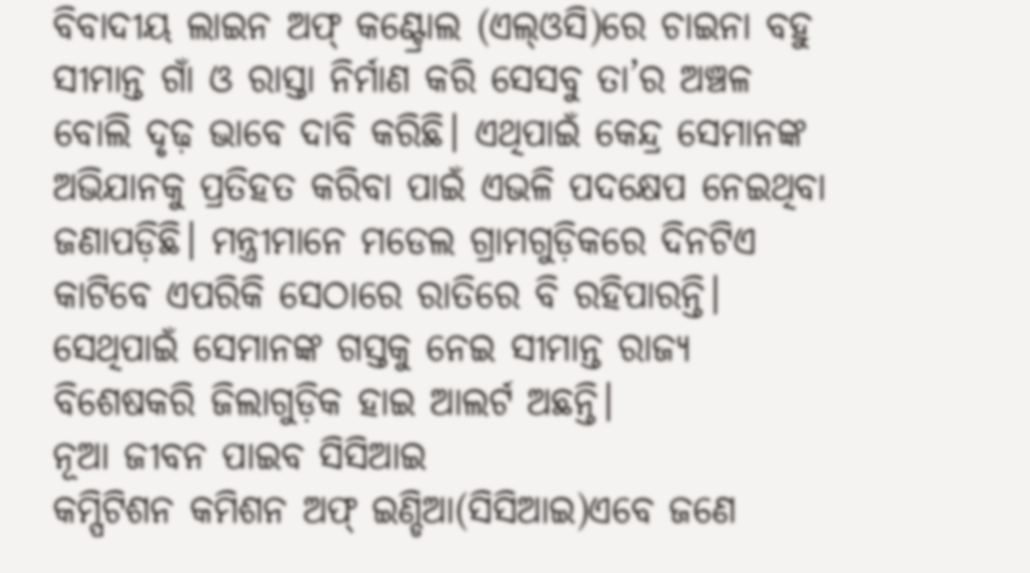ବିବାଦୀୟ ଲାଇନ ଅଫ୍ କଣ୍ଟ୍ରୋଲ (ଏଲ୍ଓସି)ରେ ଚାଇନା ବହୁ ସୀମାନ୍ତ ଗାଁ ଓ ରାସ୍ତା ନିର୍ମାଣ କରି ସେସବୁ ତା’ର ଅଞ୍ଚଳ ବୋଲି ଦୃଢ଼ ଭାବେ ଦାବି କରିଛି। ଏଥିପାଇଁ କେନ୍ଦ୍ର ସେମାନଙ୍କ ଅଭିଯାନକୁ ପ୍ରତିହତ କରିବା ପାଇଁ ଏଭଳି ପଦକ୍ଷେପ ନେଇଥିବା ଜଣାପଡ଼ିଛି। ମନ୍ତ୍ରୀମାନେ ମଡେଲ ଗ୍ରାମଗୁଡ଼ିକରେ ଦିନଟିଏ କାଟିବେ ଏପରିକି ସେଠାରେ ରାତିରେ ବି ରହିପାରନ୍ତି। ସେଥିପାଇଁ ସେମାନଙ୍କ ଗସ୍ତକୁ ନେଇ ସୀମାନ୍ତ ରାଜ୍ୟ ବିଶେଷକରି ଜିଲାଗୁଡ଼ିକ ହାଇ ଆଲର୍ଟ ଅଛନ୍ତି।
ନୂଆ ଜୀବନ ପାଇବ ସିସିଆଇ
କମ୍ପିଟିଶନ କମିଶନ ଅଫ୍ ଇଣ୍ଡିଆ(ସିସିଆଇ)ଏବେ ଜଣେ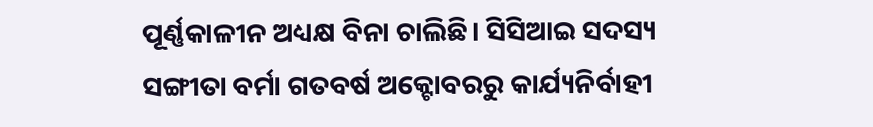ପୂର୍ଣ୍ଣକାଳୀନ ଅଧ୍ୟକ୍ଷ ବିନା ଚାଲିଛି। ସିସିଆଇ ସଦସ୍ୟ ସଙ୍ଗୀତା ବର୍ମା ଗତବର୍ଷ ଅକ୍ଟୋବରରୁ କାର୍ଯ୍ୟନିର୍ବାହୀ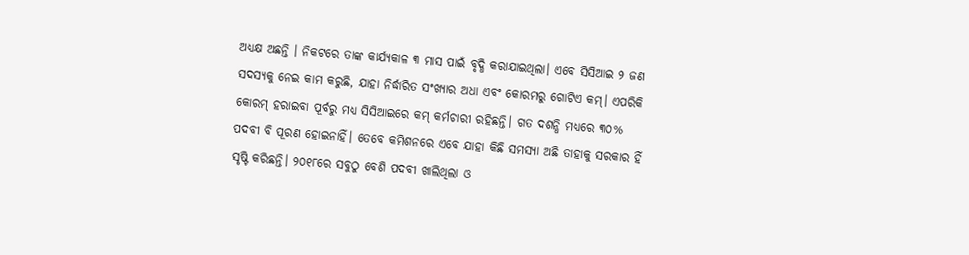ଅଧ୍ୟକ୍ଷ ଅଛନ୍ତି । ନିକଟରେ ତାଙ୍କ କାର୍ଯ୍ୟକାଳ ୩ ମାସ ପାଇଁ ବୃଦ୍ଧି କରାଯାଇଥିଲା। ଏବେ ସିସିଆଇ ୨ ଜଣ ସଦସ୍ୟକୁ ନେଇ କାମ କରୁଛି, ଯାହା ନିର୍ଦ୍ଧାରିତ ସଂଖ୍ୟାର ଅଧା ଏବଂ କୋରମରୁ ଗୋଟିଏ କମ୍। ଏପରିକି କୋରମ୍ ହରାଇବା ପୂର୍ବରୁ ମଧ୍ୟ ସିସିଆଇରେ କମ୍ କର୍ମଚାରୀ ରହିଛନ୍ତି। ଗତ ଦଶନ୍ଧି ମଧ୍ୟରେ ୩୦% ପଦବୀ ବି ପୂରଣ ହୋଇନାହିଁ। ତେବେ କମିଶନରେ ଏବେ ଯାହା କିଛି ସମସ୍ୟା ଅଛି ତାହାକୁ ସରକାର ହିଁ ସୃଷ୍ଟି କରିଛନ୍ତି। ୨୦୧୮ରେ ସବୁଠୁ ବେଶି ପଦବୀ ଖାଲିଥିଲା ଓ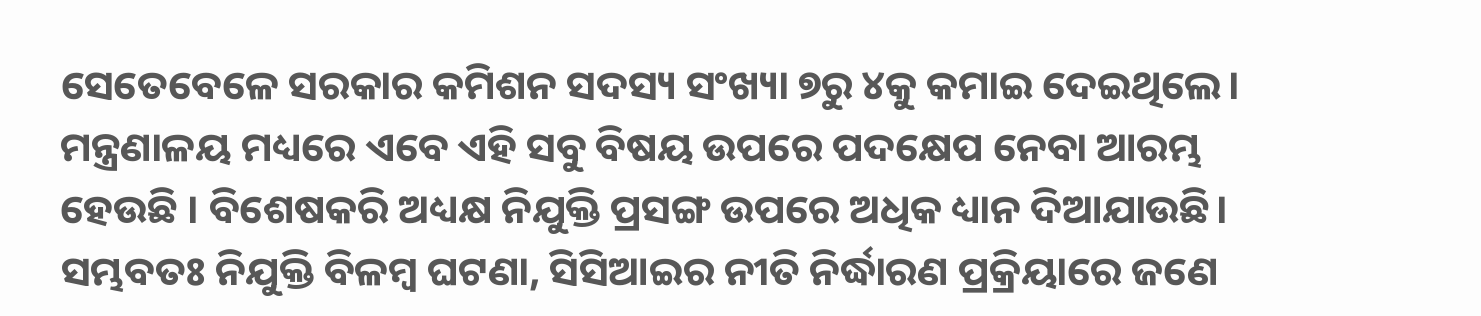ସେତେବେଳେ ସରକାର କମିଶନ ସଦସ୍ୟ ସଂଖ୍ୟା ୭ରୁ ୪କୁ କମାଇ ଦେଇଥିଲେ। ମନ୍ତ୍ରଣାଳୟ ମଧ୍ୟରେ ଏବେ ଏହି ସବୁ ବିଷୟ ଉପରେ ପଦକ୍ଷେପ ନେବା ଆରମ୍ଭ ହେଉଛି । ବିଶେଷକରି ଅଧ୍ୟକ୍ଷ ନିଯୁକ୍ତି ପ୍ରସଙ୍ଗ ଉପରେ ଅଧିକ ଧ୍ୟାନ ଦିଆଯାଉଛି। ସମ୍ଭବତଃ ନିଯୁକ୍ତି ବିଳମ୍ବ ଘଟଣା, ସିସିଆଇର ନୀତି ନିର୍ଦ୍ଧାରଣ ପ୍ରକ୍ରିୟାରେ ଜଣେ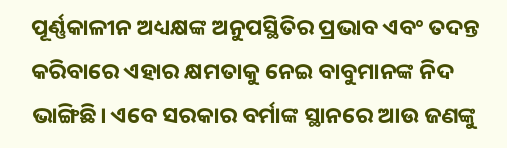ପୂର୍ଣ୍ଣକାଳୀନ ଅଧ୍ୟକ୍ଷଙ୍କ ଅନୁପସ୍ଥିତିର ପ୍ରଭାବ ଏବଂ ତଦନ୍ତ କରିବାରେ ଏହାର କ୍ଷମତାକୁ ନେଇ ବାବୁମାନଙ୍କ ନିଦ ଭାଙ୍ଗିଛି। ଏବେ ସରକାର ବର୍ମାଙ୍କ ସ୍ଥାନରେ ଆଉ ଜଣଙ୍କୁ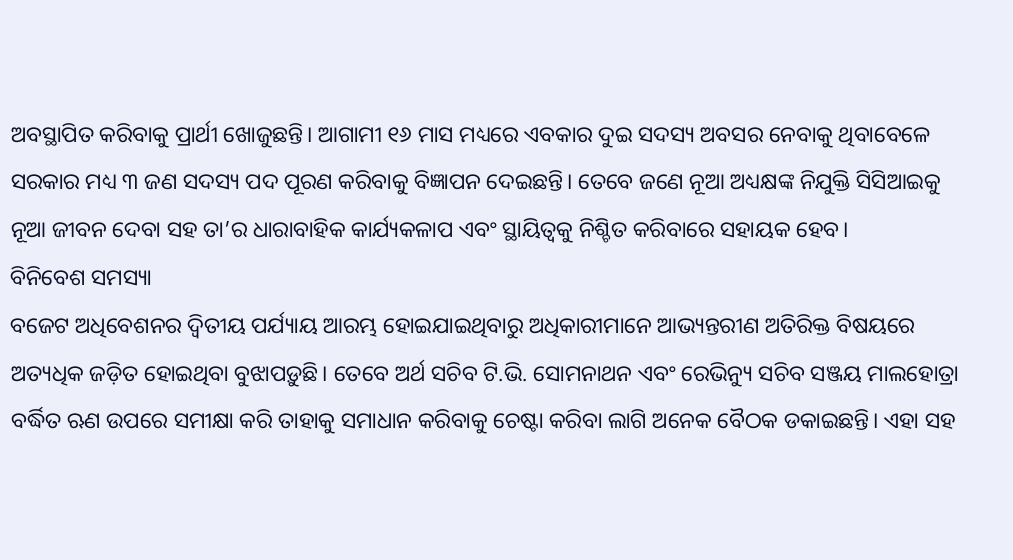ଅବସ୍ଥାପିତ କରିବାକୁ ପ୍ରାର୍ଥୀ ଖୋଜୁଛନ୍ତି। ଆଗାମୀ ୧୬ ମାସ ମଧ୍ୟରେ ଏବକାର ଦୁଇ ସଦସ୍ୟ ଅବସର ନେବାକୁ ଥିବାବେଳେ ସରକାର ମଧ୍ୟ ୩ ଜଣ ସଦସ୍ୟ ପଦ ପୂରଣ କରିବାକୁ ବିଜ୍ଞାପନ ଦେଇଛନ୍ତି। ତେବେ ଜଣେ ନୂଆ ଅଧ୍ୟକ୍ଷଙ୍କ ନିଯୁକ୍ତି ସିସିଆଇକୁ ନୂଆ ଜୀବନ ଦେବା ସହ ତା’ର ଧାରାବାହିକ କାର୍ଯ୍ୟକଳାପ ଏବଂ ସ୍ଥାୟିତ୍ୱକୁ ନିଶ୍ଚିତ କରିବାରେ ସହାୟକ ହେବ।
ବିନିବେଶ ସମସ୍ୟା
ବଜେଟ ଅଧିବେଶନର ଦ୍ୱିତୀୟ ପର୍ଯ୍ୟାୟ ଆରମ୍ଭ ହୋଇଯାଇଥିବାରୁ ଅଧିକାରୀମାନେ ଆଭ୍ୟନ୍ତରୀଣ ଅତିରିକ୍ତ ବିଷୟରେ ଅତ୍ୟଧିକ ଜଡ଼ିତ ହୋଇଥିବା ବୁଝାପଡ଼ୁଛି। ତେବେ ଅର୍ଥ ସଚିବ ଟି.ଭି. ସୋମନାଥନ ଏବଂ ରେଭିନ୍ୟୁ ସଚିବ ସଞ୍ଜୟ ମାଲହୋତ୍ରା ବର୍ଦ୍ଧିତ ଋଣ ଉପରେ ସମୀକ୍ଷା କରି ତାହାକୁ ସମାଧାନ କରିବାକୁ ଚେଷ୍ଟା କରିବା ଲାଗି ଅନେକ ବୈଠକ ଡକାଇଛନ୍ତି। ଏହା ସହ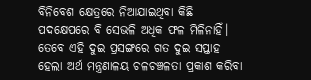ବିନିବେଶ କ୍ଷେତ୍ରରେ ନିଆଯାଇଥିବା କିଛି ପଦକ୍ଷେପରେ ବି ସେଭଳି ଅଧିକ ଫଳ ମିଳିନାହିଁ। ତେବେ ଏହି ଦୁଇ ପ୍ରସଙ୍ଗରେ ଗତ ଦୁଇ ସପ୍ତାହ ହେଲା ଅର୍ଥ ମନ୍ତ୍ରଣାଳୟ ଚଳଚଞ୍ଚଳତା ପ୍ରକାଶ କରିବା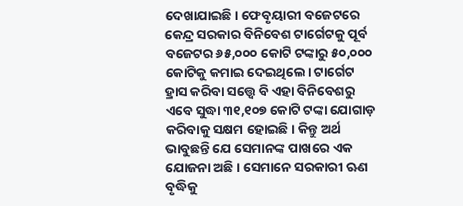ଦେଖାଯାଇଛି। ଫେବୃୟାରୀ ବଜେଟରେ କେନ୍ଦ୍ର ସରକାର ବିନିବେଶ ଟାର୍ଗେଟକୁ ପୂର୍ବ ବଜେଟର ୬୫,୦୦୦ କୋଟି ଟଙ୍କାରୁ ୫୦,୦୦୦ କୋଟିକୁ କମାଇ ଦେଇଥିଲେ। ଟାର୍ଗେଟ ହ୍ରାସ କରିବା ସତ୍ତ୍ୱେ ବି ଏହା ବିନିବେଶରୁ ଏବେ ସୁଦ୍ଧା ୩୧,୧୦୭ କୋଟି ଟଙ୍କା ଯୋଗାଡ଼ କରିବାକୁ ସକ୍ଷମ ହୋଇଛି। କିନ୍ତୁ ଅର୍ଥ ଭାବୁଛନ୍ତି ଯେ ସେମାନଙ୍କ ପାଖରେ ଏକ ଯୋଜନା ଅଛି । ସେମାନେ ସରକାରୀ ଋଣ ବୃଦ୍ଧିକୁ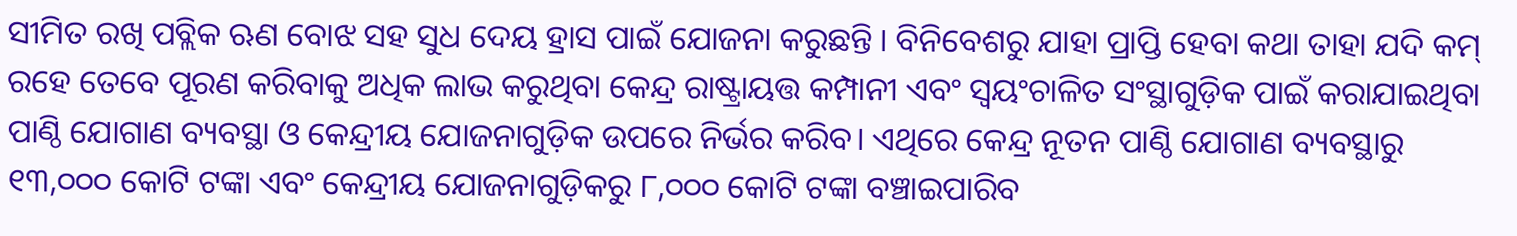ସୀମିତ ରଖି ପବ୍ଲିକ ଋଣ ବୋଝ ସହ ସୁଧ ଦେୟ ହ୍ରାସ ପାଇଁ ଯୋଜନା କରୁଛନ୍ତି । ବିନିବେଶରୁ ଯାହା ପ୍ରାପ୍ତି ହେବା କଥା ତାହା ଯଦି କମ୍ ରହେ ତେବେ ପୂରଣ କରିବାକୁ ଅଧିକ ଲାଭ କରୁଥିବା କେନ୍ଦ୍ର ରାଷ୍ଟ୍ରାୟତ୍ତ କମ୍ପାନୀ ଏବଂ ସ୍ବୟଂଚାଳିତ ସଂସ୍ଥାଗୁଡ଼ିକ ପାଇଁ କରାଯାଇଥିବା ପାଣ୍ଠି ଯୋଗାଣ ବ୍ୟବସ୍ଥା ଓ କେନ୍ଦ୍ରୀୟ ଯୋଜନାଗୁଡ଼ିକ ଉପରେ ନିର୍ଭର କରିବ। ଏଥିରେ କେନ୍ଦ୍ର ନୂତନ ପାଣ୍ଠି ଯୋଗାଣ ବ୍ୟବସ୍ଥାରୁ ୧୩,୦୦୦ କୋଟି ଟଙ୍କା ଏବଂ କେନ୍ଦ୍ରୀୟ ଯୋଜନାଗୁଡ଼ିକରୁ ୮,୦୦୦ କୋଟି ଟଙ୍କା ବଞ୍ଚାଇପାରିବ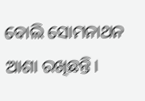ବୋଲି ସୋମନାଥନ ଆଶା ରଖିଛନ୍ତି।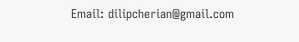Email: dilipcherian@gmail.com